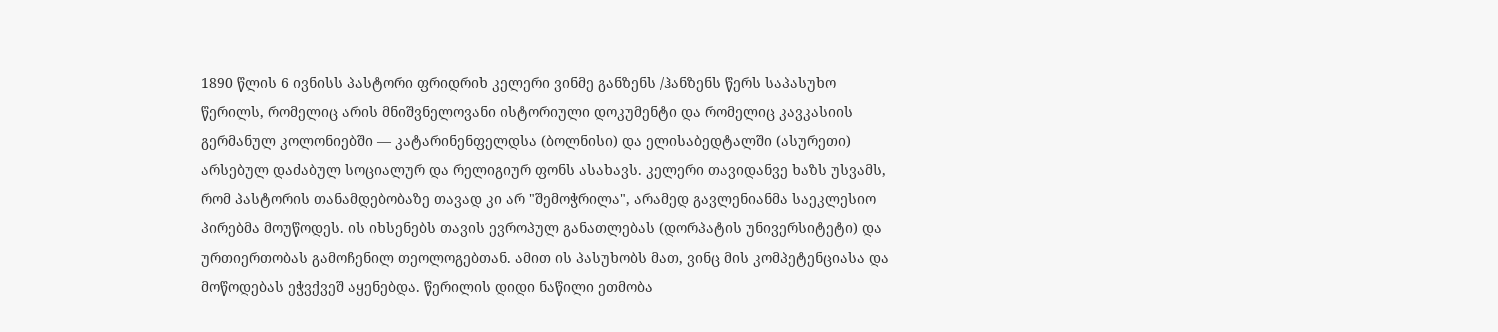1890 წლის 6 ივნისს პასტორი ფრიდრიხ კელერი ვინმე განზენს /ჰანზენს წერს საპასუხო წერილს, რომელიც არის მნიშვნელოვანი ისტორიული დოკუმენტი და რომელიც კავკასიის გერმანულ კოლონიებში — კატარინენფელდსა (ბოლნისი) და ელისაბედტალში (ასურეთი) არსებულ დაძაბულ სოციალურ და რელიგიურ ფონს ასახავს. კელერი თავიდანვე ხაზს უსვამს, რომ პასტორის თანამდებობაზე თავად კი არ "შემოჭრილა", არამედ გავლენიანმა საეკლესიო პირებმა მოუწოდეს. ის იხსენებს თავის ევროპულ განათლებას (დორპატის უნივერსიტეტი) და ურთიერთობას გამოჩენილ თეოლოგებთან. ამით ის პასუხობს მათ, ვინც მის კომპეტენციასა და მოწოდებას ეჭვქვეშ აყენებდა. წერილის დიდი ნაწილი ეთმობა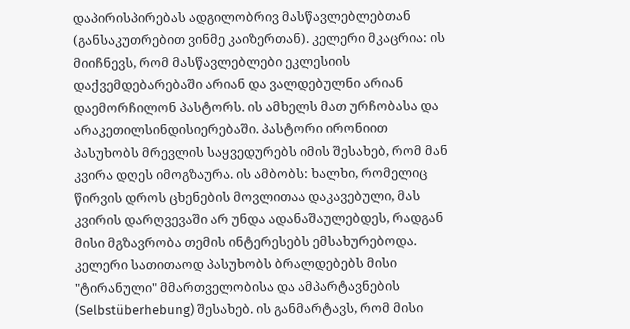დაპირისპირებას ადგილობრივ მასწავლებლებთან (განსაკუთრებით ვინმე კაიზერთან). კელერი მკაცრია: ის მიიჩნევს, რომ მასწავლებლები ეკლესიის დაქვემდებარებაში არიან და ვალდებულნი არიან დაემორჩილონ პასტორს. ის ამხელს მათ ურჩობასა და არაკეთილსინდისიერებაში. პასტორი ირონიით პასუხობს მრევლის საყვედურებს იმის შესახებ, რომ მან კვირა დღეს იმოგზაურა. ის ამბობს: ხალხი, რომელიც წირვის დროს ცხენების მოვლითაა დაკავებული, მას კვირის დარღვევაში არ უნდა ადანაშაულებდეს, რადგან მისი მგზავრობა თემის ინტერესებს ემსახურებოდა. კელერი სათითაოდ პასუხობს ბრალდებებს მისი "ტირანული" მმართველობისა და ამპარტავნების (Selbstüberhebung) შესახებ. ის განმარტავს, რომ მისი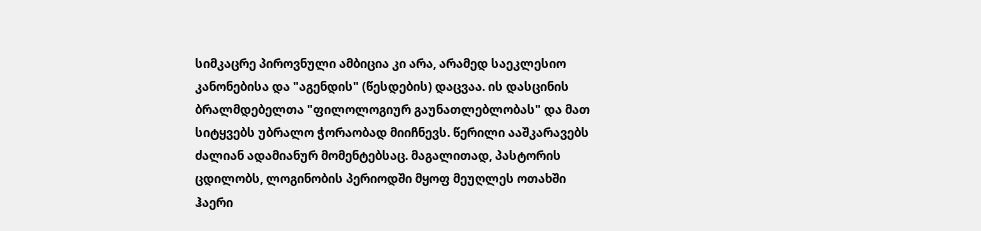სიმკაცრე პიროვნული ამბიცია კი არა, არამედ საეკლესიო კანონებისა და "აგენდის" (წესდების) დაცვაა. ის დასცინის ბრალმდებელთა "ფილოლოგიურ გაუნათლებლობას" და მათ სიტყვებს უბრალო ჭორაობად მიიჩნევს. წერილი ააშკარავებს ძალიან ადამიანურ მომენტებსაც. მაგალითად, პასტორის ცდილობს, ლოგინობის პერიოდში მყოფ მეუღლეს ოთახში ჰაერი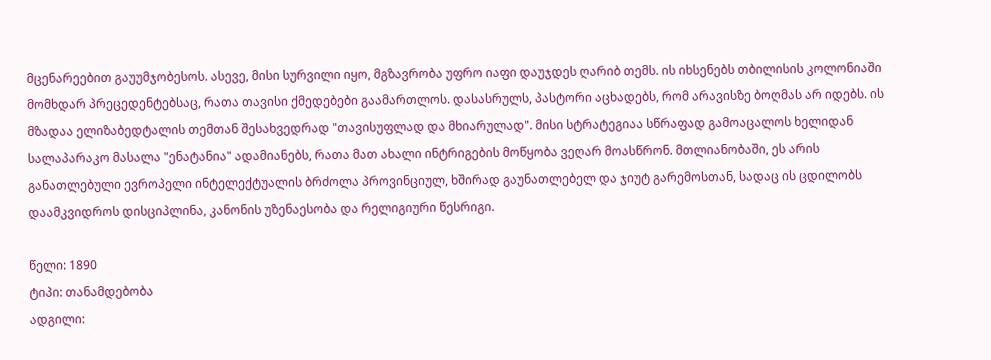მცენარეებით გაუუმჯობესოს. ასევე, მისი სურვილი იყო, მგზავრობა უფრო იაფი დაუჯდეს ღარიბ თემს. ის იხსენებს თბილისის კოლონიაში მომხდარ პრეცედენტებსაც, რათა თავისი ქმედებები გაამართლოს. დასასრულს, პასტორი აცხადებს, რომ არავისზე ბოღმას არ იდებს. ის მზადაა ელიზაბედტალის თემთან შესახვედრად "თავისუფლად და მხიარულად". მისი სტრატეგიაა სწრაფად გამოაცალოს ხელიდან სალაპარაკო მასალა "ენატანია" ადამიანებს, რათა მათ ახალი ინტრიგების მოწყობა ვეღარ მოასწრონ. მთლიანობაში, ეს არის განათლებული ევროპელი ინტელექტუალის ბრძოლა პროვინციულ, ხშირად გაუნათლებელ და ჯიუტ გარემოსთან, სადაც ის ცდილობს დაამკვიდროს დისციპლინა, კანონის უზენაესობა და რელიგიური წესრიგი.

წელი: 1890
ტიპი: თანამდებობა
ადგილი: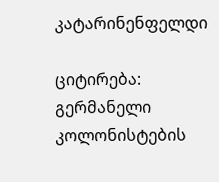კატარინენფელდი

ციტირება: გერმანელი კოლონისტების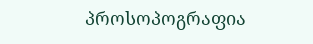პროსოპოგრაფია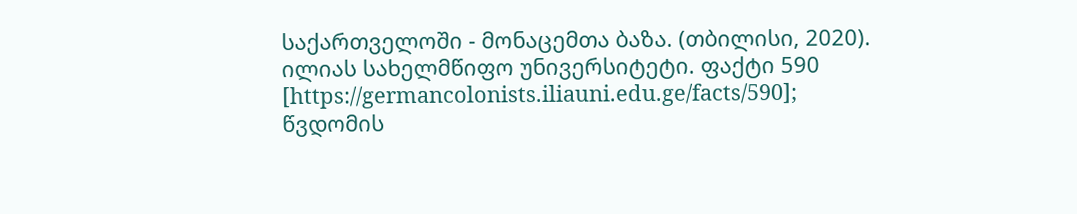საქართველოში - მონაცემთა ბაზა. (თბილისი, 2020). ილიას სახელმწიფო უნივერსიტეტი. ფაქტი 590 [https://germancolonists.iliauni.edu.ge/facts/590]; წვდომის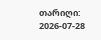თარიღი: 2026-07-28